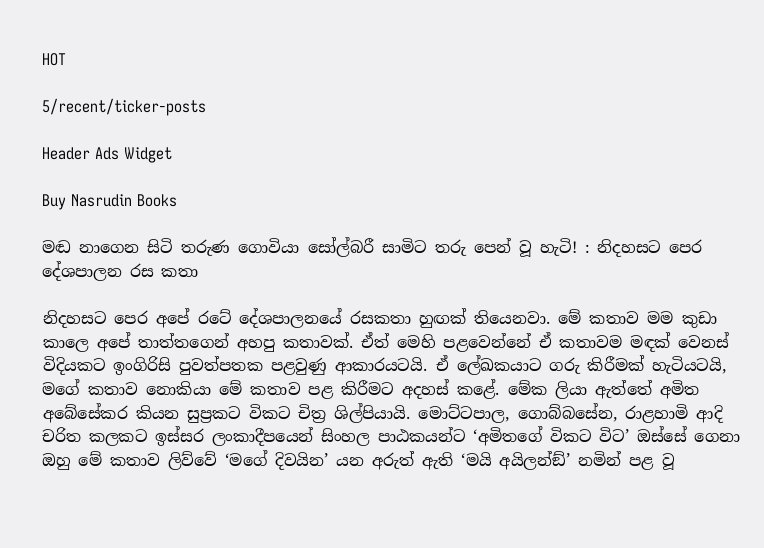HOT

5/recent/ticker-posts

Header Ads Widget

Buy Nasrudin Books

මඬ නාගෙන සිටි තරුණ ගොවියා සෝල්බරී සාමිට තරු පෙන් වූ හැටි! : නිදහසට පෙර දේශපාලන රස කතා

නිදහසට පෙර අපේ රටේ දේශපාලනයේ රසකතා හුඟක් තියෙනවා. මේ කතාව මම කුඩා කාලෙ අපේ තාත්තගෙන් අහපු කතාවක්. ඒත් මෙහි පළවෙන්නේ ඒ කතාවම මඳක් වෙනස් විදියකට ඉංගිරිසි පුවත්පතක පළවුණු ආකාරයටයි. ඒ ලේඛකයාට ගරු කිරීමක් හැටියටයි, මගේ කතාව නොකියා මේ කතාව පළ කිරීමට අදහස් කළේ. මේක ලියා ඇත්තේ අමිත අබේසේකර කියන සුප්‍රකට විකට චිත්‍ර ශිල්පියායි. මොට්ටපාල, ගොබ්බසේන, රාළහාමි ආදි චරිත කලකට ඉස්සර ලංකාදීපයෙන් සිංහල පාඨකයන්ට ‘අමිතගේ විකට විට’ ඔස්සේ ගෙනා ඔහු මේ කතාව ලිව්වේ ‘මගේ දිවයින’ යන අරුත් ඇති ‘මයි අයිලන්ඞ්’ නමින් පළ වූ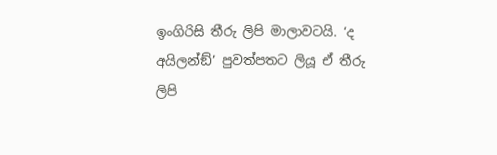ඉංගිරිසි තීරු ලිපි මාලාවටයි. ‘ද අයිලන්ඞ්’ පුවත්පතට ලියූ ඒ තීරු ලිපි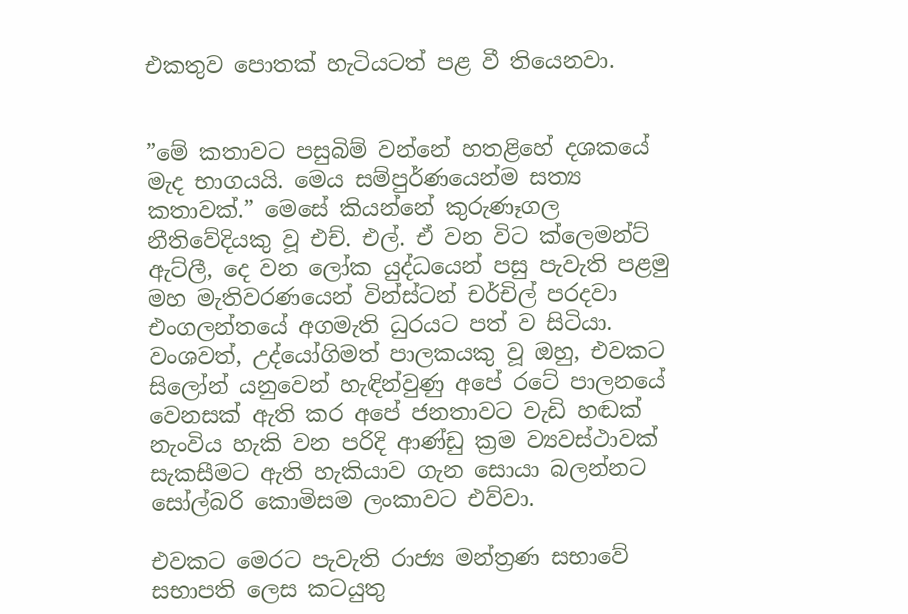එකතුව පොතක් හැටියටත් පළ වී තියෙනවා.


”මේ කතාවට පසුබිම් වන්නේ හතළිහේ දශකයේ මැද භාගයයි. මෙය සම්පුර්ණයෙන්ම සත්‍ය කතාවක්.” මෙසේ කියන්නේ කුරුණෑගල නීතිවේදියකු වූ එච්. එල්. ඒ වන විට ක්ලෙමන්ට් ඇට්ලී, දෙ වන ලෝක යුද්ධයෙන් පසු පැවැති පළමු මහ මැතිවරණයෙන් වින්ස්ටන් චර්චිල් පරදවා එංගලන්තයේ අගමැති ධුරයට පත් ව සිටියා. වංශවත්, උද්යෝගිමත් පාලකයකු වූ ඔහු, එවකට සිලෝන් යනුවෙන් හැඳින්වුණු අපේ රටේ පාලනයේ වෙනසක් ඇති කර අපේ ජනතාවට වැඩි හඬක් නැංවිය හැකි වන පරිදි ආණ්ඩු ක්‍රම ව්‍යවස්ථාවක් සැකසීමට ඇති හැකියාව ගැන සොයා බලන්නට සෝල්බරි කොමිසම ලංකාවට එව්වා.

එවකට මෙරට පැවැති රාජ්‍ය මන්ත්‍රණ සභාවේ සභාපති ලෙස කටයුතු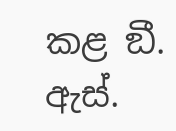කළ ඞී. ඇස්.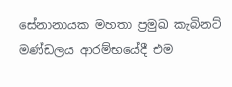සේනානායක මහතා ප්‍රමුඛ කැබිනට් මණ්ඩලය ආරම්භයේදී එම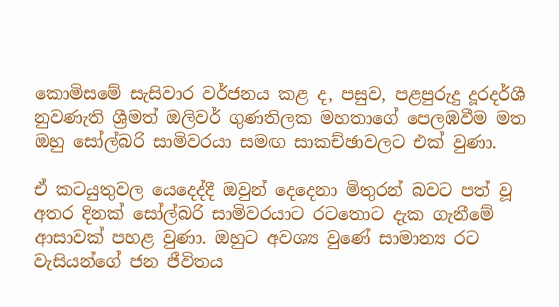කොමිසමේ සැසිවාර වර්ජනය කළ ද, පසුව, පළපුරුදු දූරදර්ශී නුවණැති ශ්‍රීමත් ඔලිවර් ගුණතිලක මහතාගේ පෙලඹවීම මත ඔහු සෝල්බරි සාමිවරයා සමඟ සාකච්ඡාවලට එක් වුණා.

ඒ කටයුතුවල යෙදෙද්දී ඔවුන් දෙදෙනා මිතුරන් බවට පත් වූ අතර දිනක් සෝල්බරි සාමිවරයාට රටතොට දැක ගැනීමේ ආසාවක් පහළ වුණා. ඔහුට අවශ්‍ය වුණේ සාමාන්‍ය රට වැසියන්ගේ ජන ජීවිතය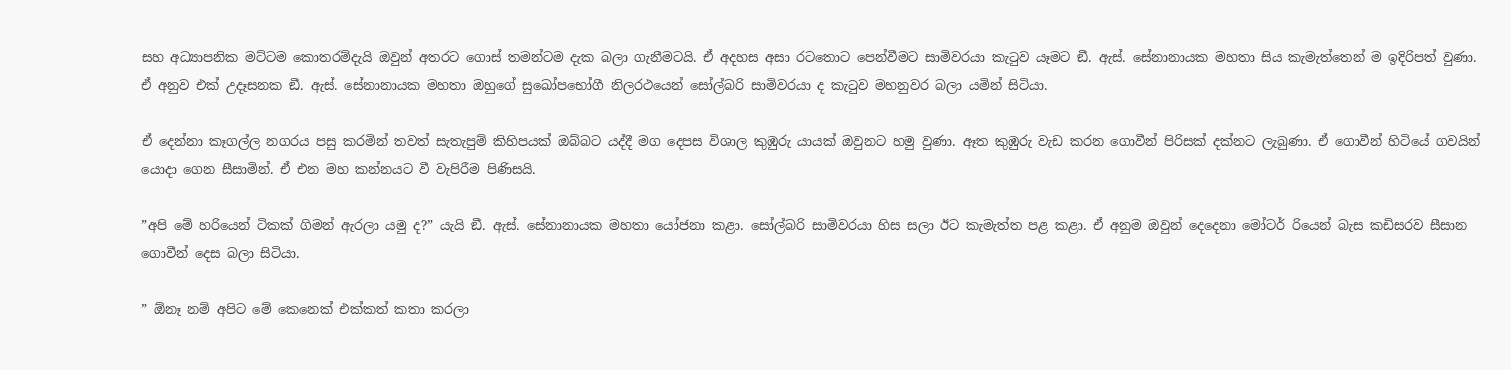සහ අධ්‍යාපනික මට්ටම කොතරම්දැයි ඔවුන් අතරට ගොස් තමන්ටම දැක බලා ගැනීමටයි. ඒ අදහස අසා රටතොට පෙන්වීමට සාමිවරයා කැටුව යෑමට ඞී. ඇස්. සේනානායක මහතා සිය කැමැත්තෙන් ම ඉදිරිපත් වුණා. ඒ අනුව එක් උදෑසනක ඞී. ඇස්. සේනානායක මහතා ඔහුගේ සුඛෝපභෝගී නිලරථයෙන් සෝල්බරි සාමිවරයා ද කැටුව මහනුවර බලා යමින් සිටියා.

ඒ දෙන්නා කෑගල්ල නගරය පසු කරමින් තවත් සැතැපුම් කිහිපයක් ඔබ්බට යද්දී මග දෙපස විශාල කුඹුරු යායක් ඔවුනට හමු වුණා. ඈත කුඹුරු වැඩ කරන ගොවීන් පිරිසක් දක්නට ලැබුණා. ඒ ගොවීන් හිටියේ ගවයින් යොදා ගෙන සීසාමින්. ඒ එන මහ කන්නයට වී වැපිරීම පිණිසයි.

”අපි මේ හරියෙන් ටිකක් ගිමන් ඇරලා යමු ද?” යැයි ඞී. ඇස්. සේනානායක මහතා යෝජනා කළා. සෝල්බරි සාමිවරයා හිස සලා ඊට කැමැත්ත පළ කළා. ඒ අනුම ඔවුන් දෙදෙනා මෝටර් රියෙන් බැස කඩිසරව සීසාන ගොවීන් දෙස බලා සිටියා.

” ඕනෑ නම් අපිට මේ කෙනෙක් එක්කත් කතා කරලා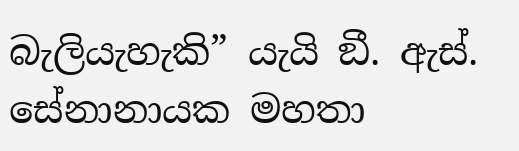බැලියැහැකි” යැයි ඞී. ඇස්. සේනානායක මහතා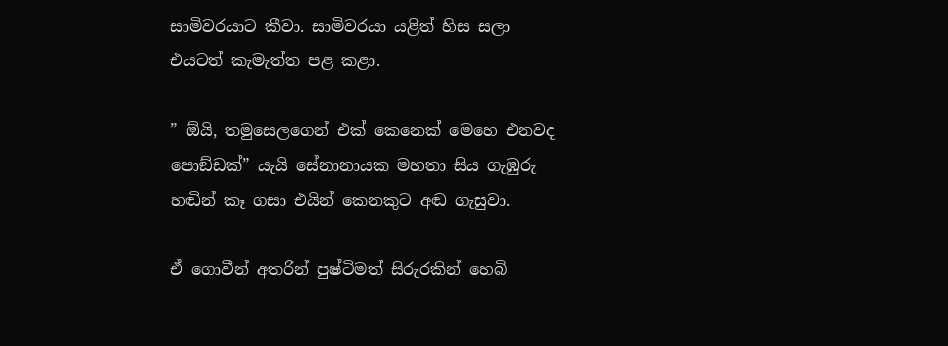සාමිවරයාට කීවා. සාමිවරයා යළිත් හිස සලා එයටත් කැමැත්ත පළ කළා.

” ඕයි, තමුසෙලගෙන් එක් කෙනෙක් මෙහෙ එනවද පොඞ්ඩක්” යැයි සේනානායක මහතා සිය ගැඹුරු හඬින් කෑ ගසා එයින් කෙනකුට අඬ ගැසුවා.

ඒ ගොවීන් අතරින් පුෂ්ටිමත් සිරුරකින් හෙබි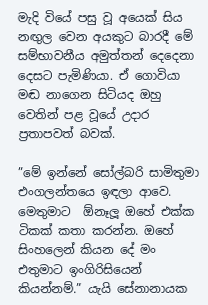මැදි වියේ පසු වූ අයෙක් සිය නඟුල වෙන අයකුට බාරදී මේ සම්භාවනීය අමුත්තන් දෙදෙනා දෙසට පැමිණියා. ඒ ගොවියා මඬ නාගෙන සිටියද ඔහු වෙතින් පළ වූයේ උදාර ප්‍රතාපවත් බවක්.

”මේ ඉන්නේ සෝල්බරි සාමිතුමා එංගලන්තයෙ ඉඳලා ආවෙ. මෙතුමාට  ඕනෑලූ ඔහේ එක්ක ටිකක් කතා කරන්න. ඔහේ සිංහලෙන් කියන දේ මං එතුමාට ඉංගිරිසියෙන් කියන්නම්.” යැයි සේනානායක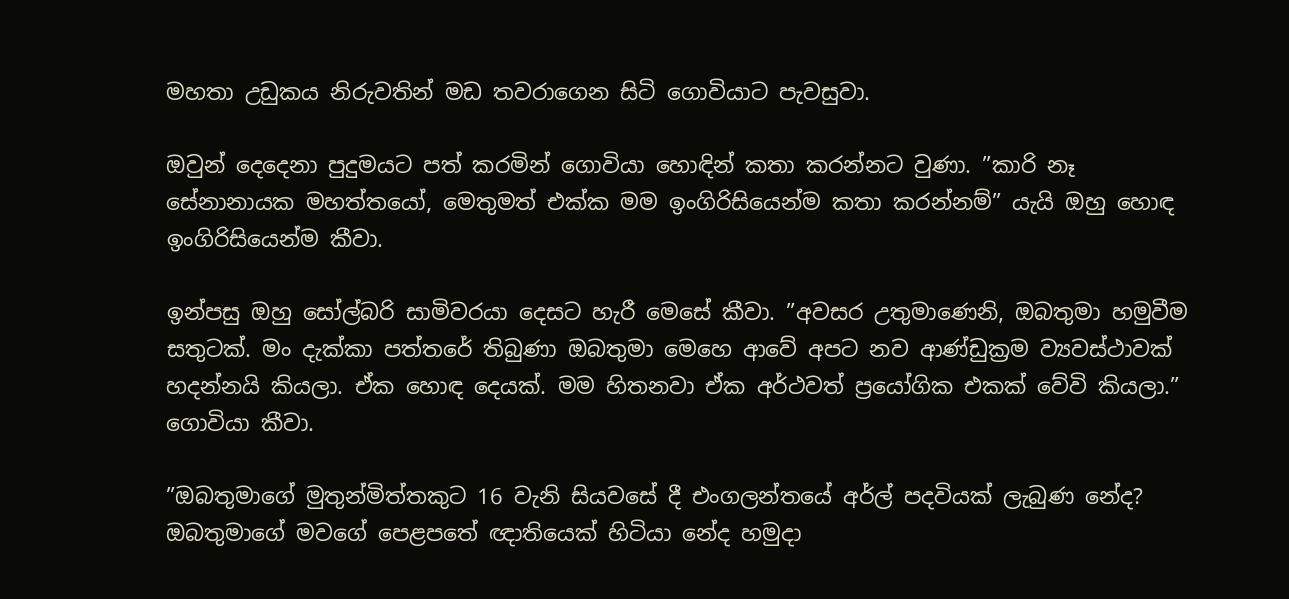මහතා උඩුකය නිරුවතින් මඩ තවරාගෙන සිටි ගොවියාට පැවසුවා.

ඔවුන් දෙදෙනා පුදුමයට පත් කරමින් ගොවියා හොඳින් කතා කරන්නට වුණා. ”කාරි නෑ සේනානායක මහත්තයෝ, මෙතුමත් එක්ක මම ඉංගිරිසියෙන්ම කතා කරන්නම්” යැයි ඔහු හොඳ ඉංගිරිසියෙන්ම කීවා.

ඉන්පසු ඔහු සෝල්බරි සාමිවරයා දෙසට හැරී මෙසේ කීවා. ”අවසර උතුමාණෙනි, ඔබතුමා හමුවීම සතුටක්. මං දැක්කා පත්තරේ තිබුණා ඔබතුමා මෙහෙ ආවේ අපට නව ආණ්ඩුක්‍රම ව්‍යවස්ථාවක් හදන්නයි කියලා. ඒක හොඳ දෙයක්. මම හිතනවා ඒක අර්ථවත් ප්‍රයෝගික එකක් වේවි කියලා.” ගොවියා කීවා.

”ඔබතුමාගේ මුතුන්මිත්තකුට 16 වැනි සියවසේ දී එංගලන්තයේ අර්ල් පදවියක් ලැබුණ නේද? ඔබතුමාගේ මවගේ පෙළපතේ ඥාතියෙක් හිටියා නේද හමුදා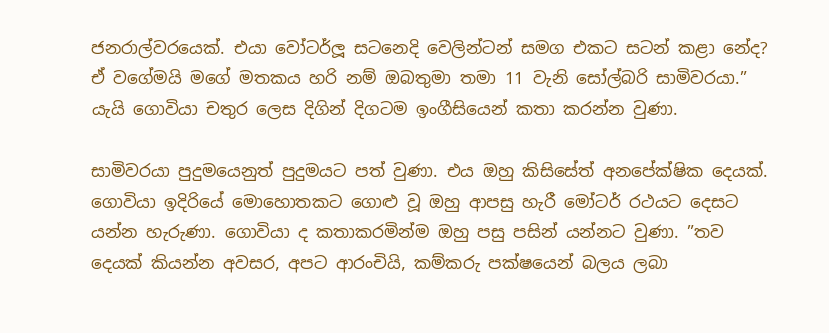ජනරාල්වරයෙක්. එයා වෝටර්ලූ සටනෙදි වෙලින්ටන් සමග එකට සටන් කළා නේද? ඒ වගේමයි මගේ මතකය හරි නම් ඔබතුමා තමා 11 වැනි සෝල්බරි සාමිවරයා.” යැයි ගොවියා චතුර ලෙස දිගින් දිගටම ඉංගීසියෙන් කතා කරන්න වුණා.

සාමිවරයා පුදුමයෙනුත් පුදුමයට පත් වුණා. එය ඔහු කිසිසේත් අනපේක්ෂික දෙයක්. ගොවියා ඉදිරියේ මොහොතකට ගොළු වූ ඔහු ආපසු හැරී මෝටර් රථයට දෙසට යන්න හැරුණා. ගොවියා ද කතාකරමින්ම ඔහු පසු පසින් යන්නට වුණා. ”තව දෙයක් කියන්න අවසර, අපට ආරංචියි, කම්කරු පක්ෂයෙන් බලය ලබා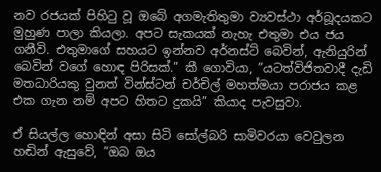නව රජයක් පිහිටු වූ ඔබේ අගමැතිතුමා ව්‍යවස්ථා අර්බූදයකට මුහුණ පාලා කියලා. අපට සැකයක් නැහැ එතුමා එය ජය ගනීවි. එතුමාගේ සහයට ඉන්නව අර්නස්ට් බෙවින්, ඇනියුරින් බෙවින් වගේ හොඳ පිරිසක්.” කී ගොවියා, ”යටත්විජිතවාදී දැඩි මතධාරියකු වුනත් වින්ස්ටන් චර්චිල් මහත්මයා පරාජය කළ එක ගැන නම් අපට හිතට දුකයි” කියාද පැවසුවා.

ඒ සියල්ල හොඳින් අසා සිටි සෝල්බරි සාමිවරයා වෙවුලන හඬින් ඇසුවේ, ”ඔබ ඔය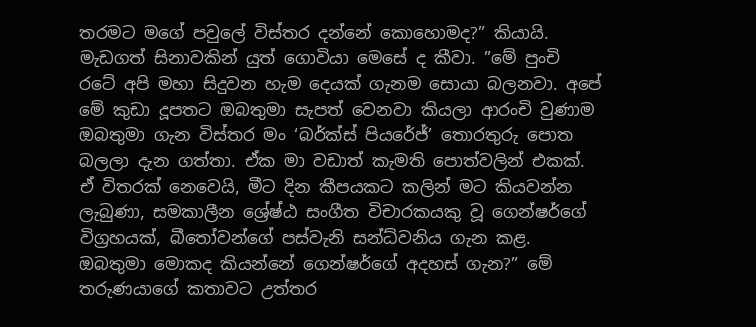තරමට මගේ පවුලේ විස්තර දන්නේ කොහොමද?” කියායි. මැඩගත් සිනාවකින් යුත් ගොවියා මෙසේ ද කීවා. ”මේ පුංචි රටේ අපි මහා සිදුවන හැම දෙයක් ගැනම සොයා බලනවා. අපේ මේ කුඩා දූපතට ඔබතුමා සැපත් වෙනවා කියලා ආරංචි වුණාම ඔබතුමා ගැන විස්තර මං ‘බර්ක්ස් පියරේජ්’ තොරතුරු පොත බලලා දැන ගත්තා. ඒක මා වඩාත් කැමති පොත්වලින් එකක්. ඒ විතරක් නෙවෙයි, මීට දින කීපයකට කලින් මට කියවන්න ලැබුණා, සමකාලීන ශ්‍රේෂ්ඨ සංගීත විචාරකයකු වූ ගෙන්ෂර්ගේ විග්‍රහයක්, බීතෝවන්ගේ පස්වැනි සන්ධ්වනිය ගැන කළ. ඔබතුමා මොකද කියන්නේ ගෙන්ෂර්ගේ අදහස් ගැන?” මේ තරුණයාගේ කතාවට උත්තර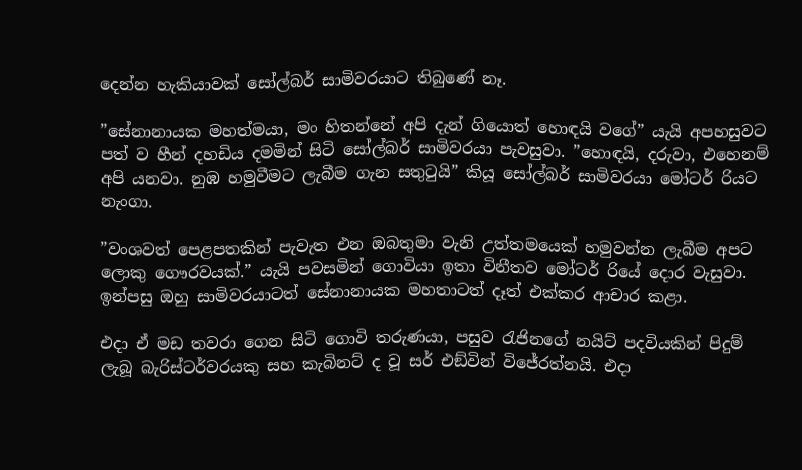දෙන්න හැකියාවක් සෝල්බර් සාමිවරයාට තිබුණේ නෑ.

”සේනානායක මහත්මයා, මං හිතන්නේ අපි දැන් ගියොත් හොඳයි වගේ” යැයි අපහසුවට පත් ව හීන් දහඩිය දමමින් සිටි සෝල්බර් සාමිවරයා පැවසුවා. ”හොඳයි, දරුවා, එහෙනම් අපි යනවා. නුඹ හමුවීමට ලැබීම ගැන සතුටුයි” කියූ සෝල්බර් සාමිවරයා මෝටර් රියට නැංගා.

”වංශවත් පෙළපතකින් පැවැත එන ඔබතුමා වැනි උත්තමයෙක් හමුවන්න ලැබීම අපට ලොකු ගෞරවයක්.” යැයි පවසමින් ගොවියා ඉතා විනීතව මෝටර් රියේ දොර වැසුවා. ඉන්පසු ඔහු සාමිවරයාටත් සේනානායක මහතාටත් දෑත් එක්කර ආචාර කළා.

එදා ඒ මඩ තවරා ගෙන සිටි ගොවි තරුණයා, පසුව රැජිනගේ නයිට් පදවියකින් පිදුම් ලැබූ බැරිස්ටර්වරයකු සහ කැබිනට් ද වූ සර් එඞ්වින් විජේරත්නයි. එදා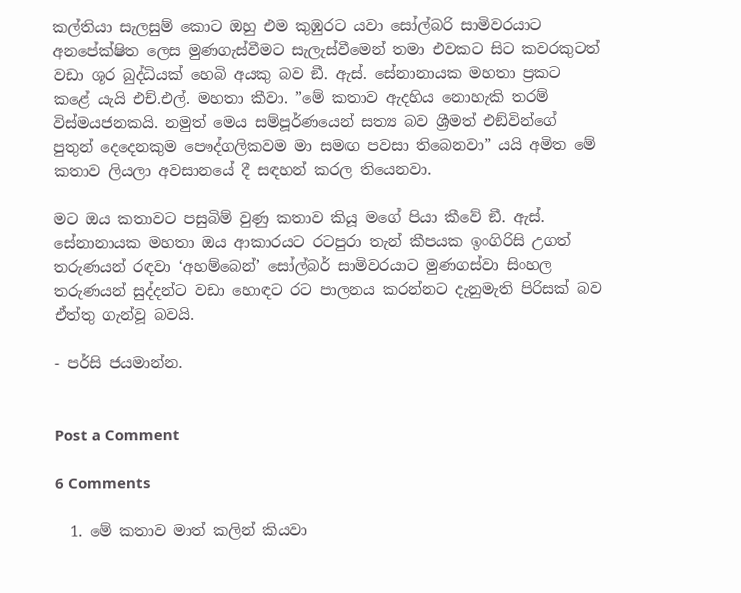කල්තියා සැලසුම් කොට ඔහු එම කුඹුරට යවා සෝල්බරි සාමිවරයාට අනපේක්ෂිත ලෙස මුණගැස්වීමට සැලැස්වීමෙන් තමා එවකට සිට කවරකුටත් වඩා ශූර බුද්ධියක් හෙබි අයකු බව ඞී. ඇස්. සේනානායක මහතා ප්‍රකට කළේ යැයි එච්.එල්. මහතා කීවා. ”මේ කතාව ඇදහිය නොහැකි තරම් විස්මයජනකයි. නමුත් මෙය සම්පූර්ණයෙන් සත්‍ය බව ශ්‍රීමත් එඞ්වින්ගේ පුතුන් දෙදෙනකුම පෞද්ගලිකවම මා සමඟ පවසා තිබෙනවා” යයි අමිත මේ කතාව ලියලා අවසානයේ දී සඳහන් කරල තියෙනවා.

මට ඔය කතාවට පසුබිම් වුණු කතාව කියූ මගේ පියා කීවේ ඞී. ඇස්. සේනානායක මහතා ඔය ආකාරයට රටපුරා තැන් කීපයක ඉංගිරිසි උගත් තරුණයන් රඳවා ‘අහම්බෙන්’ සෝල්බර් සාමිවරයාට මුණගස්වා සිංහල තරුණයන් සුද්දන්ට වඩා හොඳට රට පාලනය කරන්නට දැනුමැති පිරිසක් බව ඒත්තු ගැන්වූ බවයි.

- පර්සි ජයමාන්න.


Post a Comment

6 Comments

  1. මේ කතාව මාත් කලින් කියවා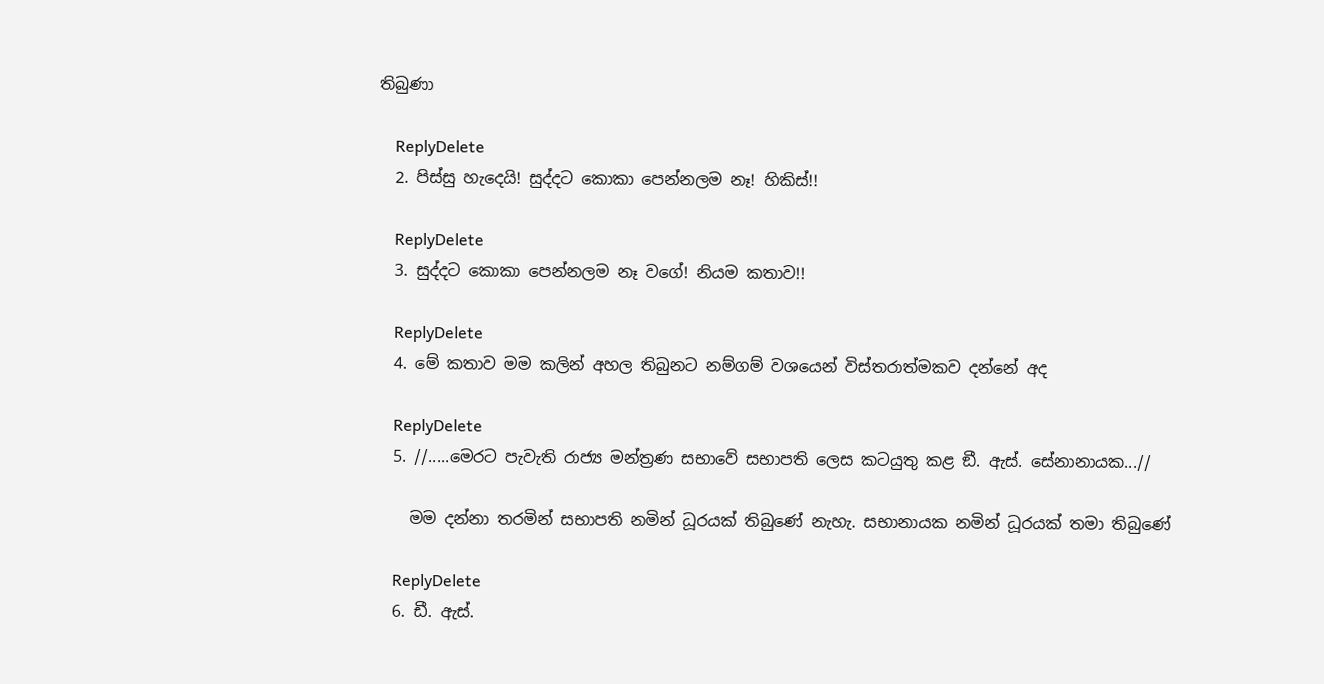තිබුණා

    ReplyDelete
  2. පිස්සු හැදෙයි! සුද්දට කොකා පෙන්නලම නෑ! හිකිස්!!

    ReplyDelete
  3. සුද්දට කොකා පෙන්නලම නෑ වගේ! නියම කතාව!!

    ReplyDelete
  4. මේ කතාව මම කලින් අහල තිබුනට නම්ගම් වශයෙන් විස්තරාත්මකව දන්නේ අද

    ReplyDelete
  5. //.....මෙරට පැවැති රාජ්‍ය මන්ත්‍රණ සභාවේ සභාපති ලෙස කටයුතු කළ ඞී. ඇස්. සේනානායක...//

    මම දන්නා තරමින් සභාපති නමින් ධූරයක් තිබුණේ නැහැ. සභානායක නමින් ධූරයක් තමා තිබුණේ

    ReplyDelete
  6. ඩී. ඇස්.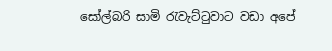සෝල්බරි සාමි රැවැට්ටුවාට වඩා අපේ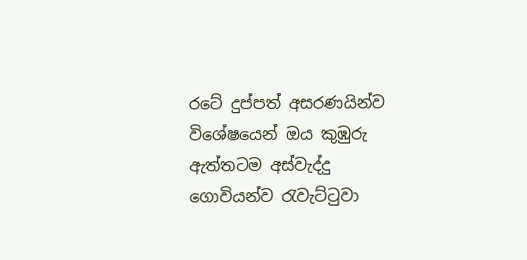රටේ දුප්පත් අසරණයින්ව විශේෂයෙන් ඔය කුඹුරු ඇත්තටම අස්වැද්දු ගොවියන්ව රැවැට්ටුවා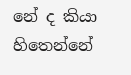නේ ද කියා හිතෙන්නේ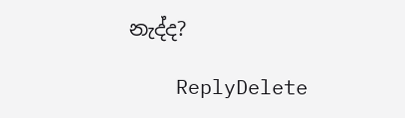නැද්ද?

    ReplyDelete